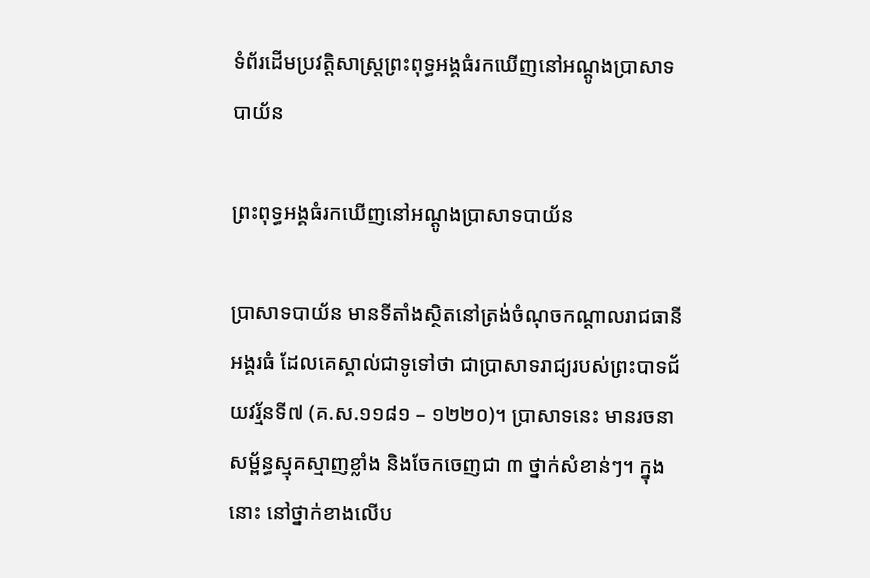ទំព័រដើមប្រវត្តិសាស្ត្រព្រះពុទ្ធអង្គធំរកឃើញនៅអណ្តូងប្រាសាទបាយ័ន

ព្រះពុទ្ធអង្គធំរកឃើញនៅអណ្តូងប្រាសាទបាយ័ន

ប្រាសាទបាយ័ន មានទីតាំងស្ថិតនៅត្រង់ចំណុចកណ្តាលរាជធានីអង្គរធំ ដែលគេស្គាល់ជាទូទៅថា ជាប្រាសាទរាជ្យរបស់ព្រះបាទជ័យវរ្ម័នទី៧ (គ.ស.១១៨១ – ១២២០)។ ប្រាសាទនេះ មានរចនាសម្ព័ន្ធស្មុគស្មាញខ្លាំង និងចែកចេញជា ៣ ថ្នាក់សំខាន់ៗ។ ក្នុងនោះ នៅថ្នាក់ខាងលើប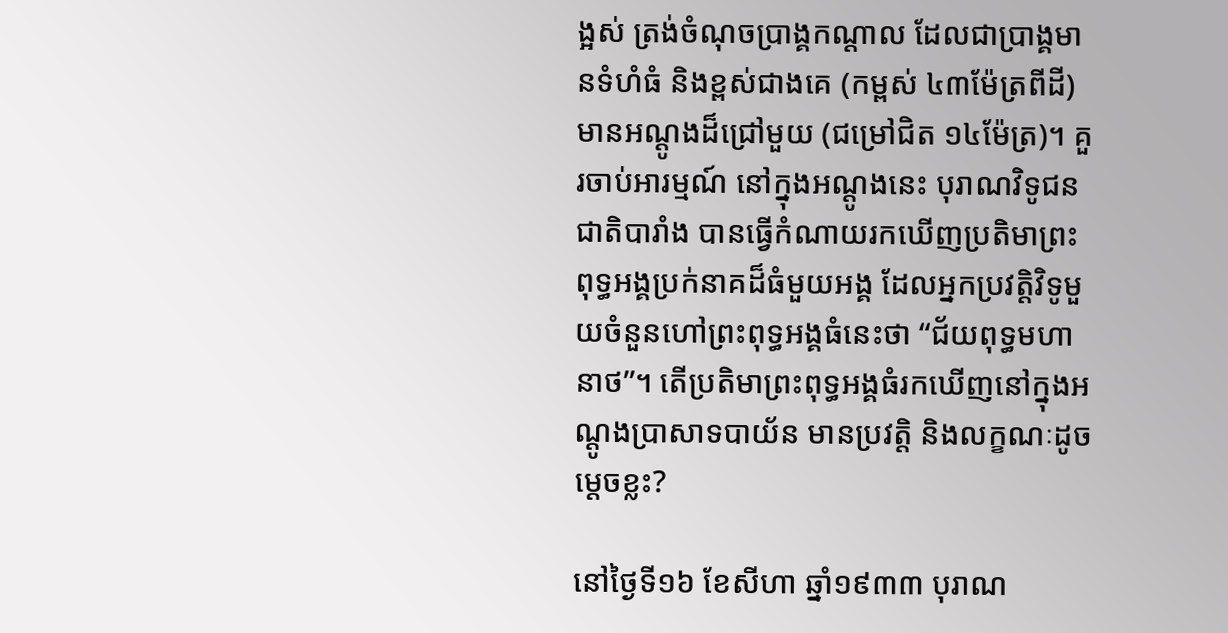ង្អស់ ត្រង់ចំណុចប្រាង្គកណ្តាល ដែលជាប្រាង្គមានទំហំធំ និងខ្ពស់ជាងគេ (កម្ពស់ ៤៣ម៉ែត្រពីដី) មានអណ្តូងដ៏ជ្រៅមួយ (ជម្រៅជិត ១៤ម៉ែត្រ)។ គួរចាប់អារម្មណ៍ នៅក្នុងអណ្តូងនេះ បុរាណវិទូជនជាតិបារាំង បានធ្វើកំណាយរកឃើញប្រតិមាព្រះពុទ្ធអង្គប្រក់នាគដ៏ធំមួយអង្គ ដែលអ្នកប្រវត្តិវិទូមួយចំនួនហៅព្រះពុទ្ធអង្គធំនេះថា “ជ័យពុទ្ធមហានាថ”។ តើប្រតិមាព្រះពុទ្ធអង្គធំរកឃើញនៅក្នុងអណ្តូងប្រាសាទបាយ័ន មានប្រវត្តិ និងលក្ខណៈដូចម្តេចខ្លះ?

នៅថ្ងៃទី១៦ ខែសីហា ឆ្នាំ១៩៣៣ បុរាណ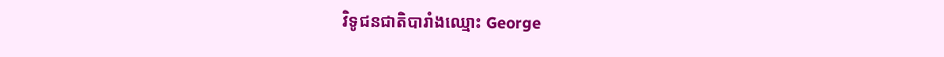វិទូជនជាតិបារាំងឈ្មោះ George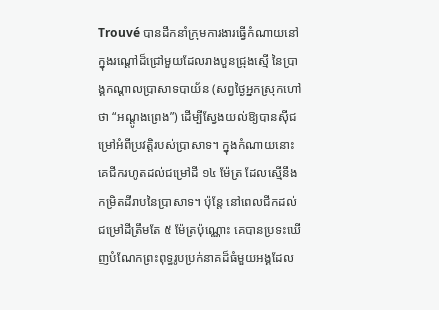Trouvé បានដឹកនាំក្រុមការងារធ្វើកំណាយនៅក្នុងរណ្តៅដ៏ជ្រៅមួយដែលរាងបួនជ្រុងស្មើ នៃប្រាង្គកណ្តាលប្រាសាទបាយ័ន (សព្វថ្ងៃអ្នកស្រុកហៅថា “អណ្តូងព្រេង”) ដើម្បីស្វែងយល់ឱ្យបានស៊ីជម្រៅអំពីប្រវត្តិរបស់ប្រាសាទ។ ក្នុងកំណាយនោះ គេជីករហូតដល់ជម្រៅដី ១៤ ម៉ែត្រ ដែលស្មើនឹងកម្រិតដីរាបនៃប្រាសាទ។ ប៉ុន្តែ នៅពេលជីកដល់ជម្រៅដីត្រឹមតែ ៥ ម៉ែត្រប៉ុណ្ណោះ គេបានប្រទះឃើញបំណែកព្រះពុទ្ធរូបប្រក់នាគដ៏ធំមួយអង្គដែល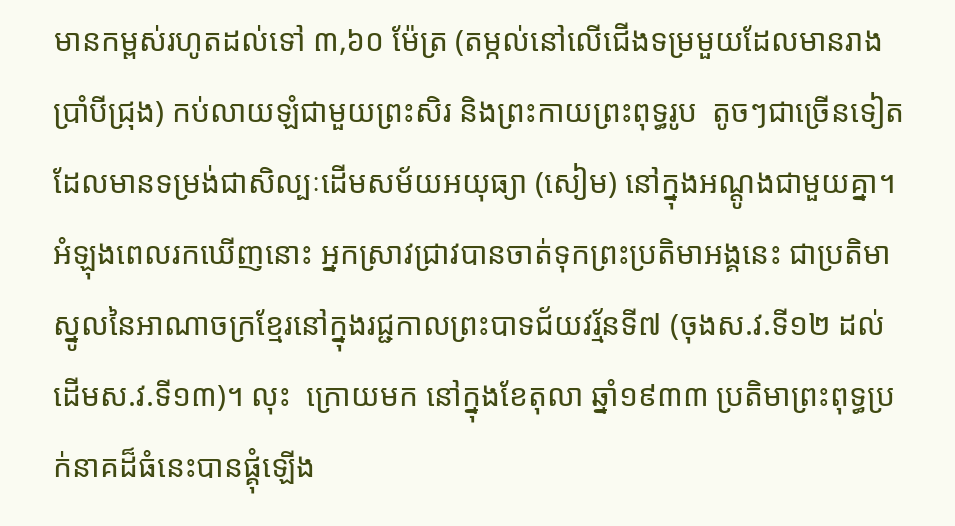មានកម្ពស់រហូតដល់ទៅ ៣,៦០ ម៉ែត្រ (តម្កល់នៅលើជើងទម្រមួយដែលមានរាងប្រាំបីជ្រុង) កប់លាយឡំជាមួយព្រះសិរ និងព្រះកាយព្រះពុទ្ធរូប  តូចៗជាច្រើនទៀតដែលមានទម្រង់ជាសិល្បៈដើមសម័យអយុធ្យា (សៀម) នៅក្នុងអណ្តូងជាមួយគ្នា។ អំឡុងពេលរកឃើញនោះ អ្នកស្រាវជ្រាវបានចាត់ទុកព្រះប្រតិមាអង្គនេះ ជាប្រតិមាស្នូលនៃអាណាចក្រខ្មែរនៅក្នុងរជ្ជកាលព្រះបាទជ័យវរ្ម័នទី៧ (ចុងស.វ.ទី១២ ដល់ដើមស.វ.ទី១៣)។ លុះ  ក្រោយមក នៅក្នុងខែតុលា ឆ្នាំ១៩៣៣ ប្រតិមាព្រះពុទ្ធប្រក់នាគដ៏ធំនេះបានផ្គុំឡើង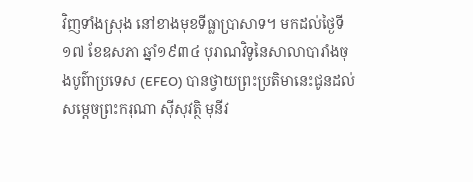វិញទាំងស្រុង នៅខាងមុខទីធ្លាប្រាសាទ។ មកដល់ថ្ងៃទី១៧ ខែឧសភា ឆ្នាំ១៩៣៤ បុរាណវិទូនៃសាលាបារាំងចុងបូព៌ាប្រទេស (EFEO) បានថ្វាយព្រះប្រតិមានេះជូនដល់សម្តេចព្រះករុណា ស៊ីសុវត្ថិ មុនីវ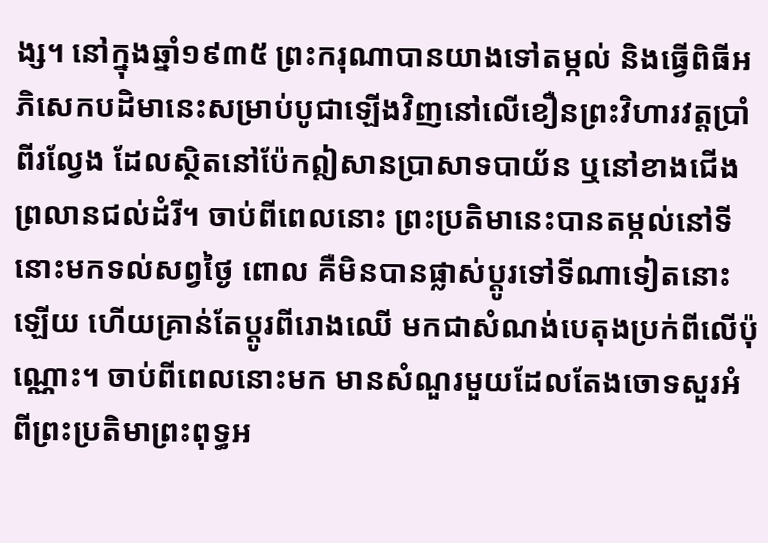ង្ស។ នៅក្នុងឆ្នាំ១៩៣៥ ព្រះករុណាបានយាងទៅតម្កល់ និងធ្វើពិធីអភិសេកបដិមានេះសម្រាប់បូជាឡើងវិញនៅលើខឿនព្រះវិហារវត្តប្រាំពីរល្វែង ដែលស្ថិតនៅប៉ែកឦសានប្រាសាទបាយ័ន ឬនៅខាងជើងព្រលានជល់ដំរី។ ចាប់ពីពេលនោះ ព្រះប្រតិមានេះបានតម្កល់នៅទីនោះមកទល់សព្វថ្ងៃ ពោល គឺមិនបានផ្លាស់ប្តូរទៅទីណាទៀតនោះឡើយ ហើយគ្រាន់តែប្តូរពីរោងឈើ មកជាសំណង់បេតុងប្រក់ពីលើប៉ុណ្ណោះ។ ចាប់ពីពេលនោះមក មានសំណួរមួយដែលតែងចោទសួរអំពីព្រះប្រតិមាព្រះពុទ្ធអ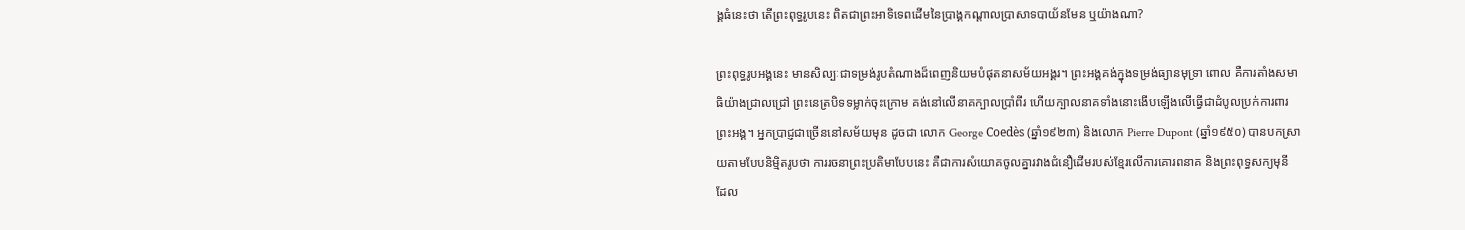ង្គធំនេះថា តើព្រះពុទ្ធរូបនេះ ពិតជាព្រះអាទិទេពដើមនៃប្រាង្គកណ្តាលប្រាសាទបាយ័នមែន ឬយ៉ាងណា?

ព្រះពុទ្ធរូបអង្គនេះ មានសិល្បៈជាទម្រង់រូបតំណាងដ៏ពេញនិយមបំផុតនាសម័យអង្គរ។ ព្រះអង្គគង់ក្នុងទម្រង់ធ្យានមុទ្រា ពោល គឺការតាំងសមាធិយ៉ាងជ្រាលជ្រៅ ព្រះនេត្របិទទម្លាក់ចុះក្រោម គង់នៅលើនាគក្បាលប្រាំពីរ ហើយក្បាលនាគទាំងនោះងើបឡើងលើធ្វើជាដំបូលប្រក់ការពារព្រះអង្គ។ អ្នកប្រាជ្ញជាច្រើននៅសម័យមុន ដូចជា លោក George Coedès (ឆ្នាំ១៩២៣) និងលោក Pierre Dupont (ឆ្នាំ១៩៥០) បានបកស្រាយតាមបែបនិម្មិតរូបថា ការរចនាព្រះប្រតិមាបែបនេះ គឺជាការសំយោគចូលគ្នារវាងជំនឿដើមរបស់ខ្មែរលើការគោរពនាគ និងព្រះពុទ្ធសក្យមុនី ដែល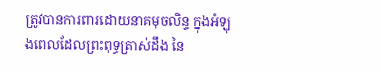ត្រូវបានការពារដោយនាគមុចលិន្ទ ក្នុងអំឡុងពេលដែលព្រះពុទ្ធត្រាស់ដឹង នៃ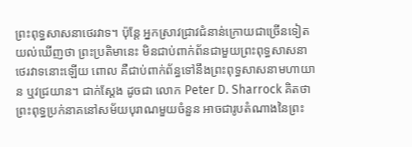ព្រះពុទ្ធសាសនាថេរវាទ។ ប៉ុន្តែ អ្នកស្រាវជ្រាវជំនាន់ក្រោយជាច្រើនទៀតយល់ឃើញថា ព្រះប្រតិមានេះ មិនជាប់ពាក់ព័នជាមួយព្រះពុទ្ធសាសនាថេរវាទនោះឡើយ ពោល គឺជាប់ពាក់ព័ន្ធទៅនឹងព្រះពុទ្ធសាសនាមហាយាន ឬវជ្រយាន។ ជាក់ស្តែង ដូចជា លោក Peter D. Sharrock គិតថា ព្រះពុទ្ធប្រក់នាគនៅសម័យបុរាណមួយចំនួន អាចជារូបតំណាងនៃព្រះ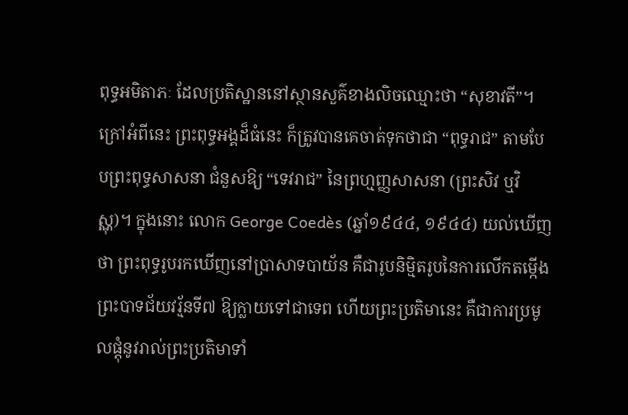ពុទ្ធអមិតាភៈ ដែលប្រតិស្ឋាននៅស្ថានសួគ៌ខាងលិចឈ្មោះថា “សុខាវតី”។  ក្រៅអំពីនេះ ព្រះពុទ្ធអង្គដ៏ធំនេះ ក៏ត្រូវបានគេចាត់ទុកថាជា “ពុទ្ធរាជ” តាមបែបព្រះពុទ្ធសាសនា ជំនួសឱ្យ “ទេវរាជ” នៃព្រហ្មញ្ញសាសនា (ព្រះសិវ ឬវិស្ណុ)។ ក្នុងនោះ លោក George Coedès (ឆ្នាំ១៩៤៤, ១៩៤៤) យល់ឃើញថា ព្រះពុទ្ធរូបរកឃើញនៅប្រាសាទបាយ័ន គឺជារូបនិម្មិតរូបនៃការលើកតម្កើងព្រះបាទជ័យវរ្ម័នទី៧ ឱ្យក្លាយទៅជាទេព ហើយព្រះប្រតិមានេះ គឺជាការប្រមូលផ្តុំនូវរាល់ព្រះប្រតិមាទាំ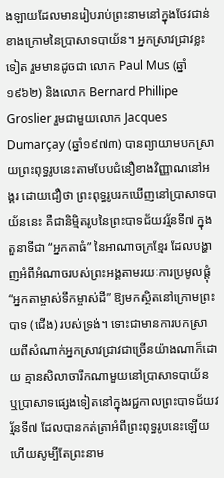ងឡាយដែលមានរៀបរាប់ព្រះនាមនៅក្នុងថែវជាន់ខាងក្រោមនៃប្រាសាទបាយ័ន។ អ្នកស្រាវជ្រាវខ្លះទៀត រួមមានដូចជា លោក Paul Mus (ឆ្នាំ១៩៦២) និងលោក Bernard Phillipe Groslier រួមជាមួយលោក Jacques Dumarçay (ឆ្នាំ១៩៧៣) បានព្យាយាមបកស្រាយព្រះពុទ្ធរូបនេះតាមបែបជំនឿខាងវិញ្ញាណនៅអង្គរ ដោយជឿថា ព្រះពុទ្ធរូបរកឃើញនៅប្រាសាទបាយ័ននេះ គឺជានិម្មិតរូបនៃព្រះបាទជ័យវរ្ម័នទី៧ ក្នុងតួនាទីជា “អ្នកតាធំ” នៃអាណាចក្រខ្មែរ ដែលបង្ហាញអំពីអំណាចរបស់ព្រះអង្គតាមរយៈការប្រមូលផ្តុំ “អ្នកតាម្ចាស់ទឹកម្ចាស់ដី” ឱ្យមកស្ថិតនៅក្រោមព្រះបាទ (ជើង) របស់ទ្រង់។ ទោះជាមានការបកស្រាយពីសំណាក់អ្នកស្រាវជ្រាវជាច្រើនយ៉ាងណាក៏ដោយ គ្មានសិលាចារឹកណាមួយនៅប្រាសាទបាយ័ន ឬប្រាសាទផ្សេងទៀតនៅក្នុងរជ្ជកាលព្រះបាទជ័យវរ្ម័នទី៧ ដែលបានកត់ត្រាអំពីព្រះពុទ្ធរូបនេះឡើយ ហើយសូម្បីតែព្រះនាម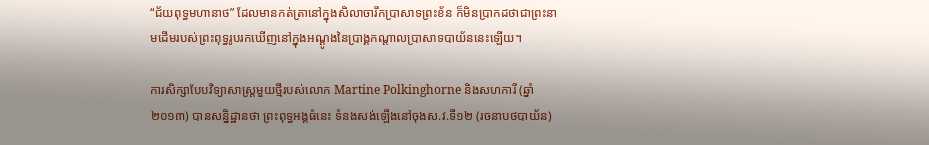“ជ័យពុទ្ធមហានាថ” ដែលមានកត់ត្រានៅក្នុងសិលាចារឹកប្រាសាទព្រះខ័ន ក៏មិនប្រាកដថាជាព្រះនាមដើមរបស់ព្រះពុទ្ធរូបរកឃើញនៅក្នុងអណ្តូងនៃប្រាង្គកណ្តាលប្រាសាទបាយ័ននេះឡើយ។

ការសិក្សាបែបវិទ្យាសាស្រ្តមួយថ្មីរបស់លោក Martine Polkinghorne និងសហការី (ឆ្នាំ២០១៣) បានសនិ្នដ្ឋានថា ព្រះពុទ្ធអង្គធំនេះ ទំនងសង់ឡើងនៅចុងស.វ.ទី១២ (រចនាបថបាយ័ន)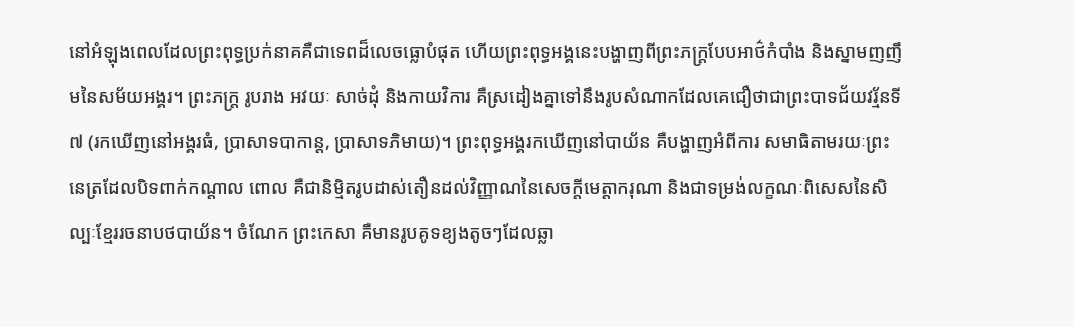នៅអំឡុងពេលដែលព្រះពុទ្ធប្រក់នាគគឺជាទេពដ៏លេចធ្លោបំផុត ហើយព្រះពុទ្ធអង្គនេះបង្ហាញពីព្រះភក្រ្តបែបអាថ៌កំបាំង និងស្នាមញញឹមនៃសម័យអង្គរ។ ព្រះភក្រ្ត រូបរាង អវយៈ សាច់ដុំ និងកាយវិការ គឺស្រដៀងគ្នាទៅនឹងរូបសំណាកដែលគេជឿថាជាព្រះបាទជ័យវរ្ម័នទី៧ (រកឃើញនៅអង្គរធំ, ប្រាសាទបាកាន្ត, ប្រាសាទភិមាយ)។ ព្រះពុទ្ធអង្គរកឃើញនៅបាយ័ន គឺបង្ហាញអំពីការ សមាធិតាមរយៈព្រះនេត្រដែលបិទពាក់កណ្តាល ពោល គឺជានិម្មិតរូបដាស់តឿនដល់វិញ្ញាណនៃសេចក្តីមេត្តាករុណា និងជាទម្រង់លក្ខណៈពិសេសនៃសិល្បៈខ្មែររចនាបថបាយ័ន។ ចំណែក ព្រះកេសា គឺមានរូបគូទខ្យងតូចៗដែលឆ្លា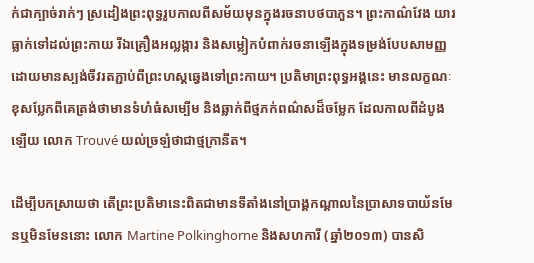ក់ជាក្បាច់រាក់ៗ ស្រដៀងព្រះពុទ្ធរូបកាលពីសម័យមុនក្នុងរចនាបថបាភួន។ ព្រះកាណ៌វែង យារធ្លាក់ទៅដល់ព្រះកាយ រីឯគ្រឿងអល្លង្ការ និងសម្លៀកបំពាក់រចនាឡើងក្នុងទម្រង់បែបសាមញ្ញ ដោយមានស្បង់ចីវរតភ្ជាប់ពីព្រះហស្តឆ្វេងទៅព្រះកាយ។ ប្រតិមាព្រះពុទ្ធអង្គនេះ មានលក្ខណៈខុសប្លែកពីគេត្រង់ថាមានទំហំធំសម្បើម និងឆ្លាក់ពីថ្មភក់ពណ៌សដ៏ចម្លែក ដែលកាលពីដំបូងឡើយ លោក Trouvé យល់ច្រឡំថាជាថ្មក្រានីត។

ដើម្បីបកស្រាយថា តើព្រះប្រតិមានេះពិតជាមានទីតាំងនៅប្រាង្គកណ្តាលនៃប្រាសាទបាយ័នមែនឬមិនមែននោះ លោក Martine Polkinghorne និងសហការី (ឆ្នាំ២០១៣) បានសិ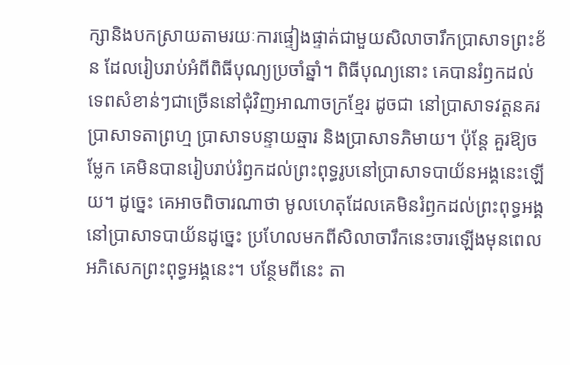ក្សានិងបកស្រាយតាមរយៈការផ្ទៀងផ្ទាត់ជាមួយសិលាចារឹកប្រាសាទព្រះខ័ន ដែលរៀបរាប់អំពីពិធីបុណ្យប្រចាំឆ្នាំ។ ពិធីបុណ្យនោះ គេបានរំឭកដល់ទេពសំខាន់ៗជាច្រើននៅជុំវិញអាណាចក្រខ្មែរ ដូចជា នៅប្រាសាទវត្តនគរ ប្រាសាទតាព្រហ្ម ប្រាសាទបន្ទាយឆ្មារ និងប្រាសាទភិមាយ។ ប៉ុន្តែ គួរឱ្យចម្លែក គេមិនបានរៀបរាប់រំឭកដល់ព្រះពុទ្ធរូបនៅប្រាសាទបាយ័នអង្គនេះឡើយ។ ដូច្នេះ គេអាចពិចារណាថា មូលហេតុដែលគេមិនរំឭកដល់ព្រះពុទ្ធអង្គនៅប្រាសាទបាយ័នដូច្នេះ ប្រហែលមកពីសិលាចារឹកនេះចារឡើងមុនពេលអភិសេកព្រះពុទ្ធអង្គនេះ។ បន្ថែមពីនេះ តា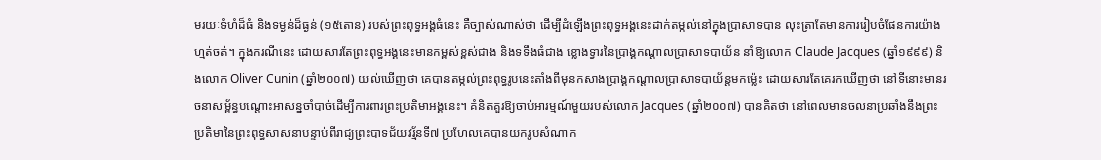មរយៈទំហំដ៏ធំ និងទម្ងន់ដ៏ធ្ងន់ (១៥តោន) របស់ព្រះពុទ្ធអង្គធំនេះ គឺច្បាស់ណាស់ថា ដើម្បីដំឡើងព្រះពុទ្ធអង្គនេះដាក់តម្កល់នៅក្នុងប្រាសាទបាន លុះត្រាតែមានការរៀបចំផែនការយ៉ាងហ្មត់ចត់។ ក្នុងករណីនេះ ដោយសារតែព្រះពុទ្ធអង្គនេះមានកម្ពស់ខ្ពស់ជាង និងទទឹងធំជាង ខ្លោងទ្វារនៃប្រាង្គកណ្តាលប្រាសាទបាយ័ន នាំឱ្យលោក Claude Jacques (ឆ្នាំ១៩៩៩) និងលោក Oliver Cunin (ឆ្នាំ២០០៧) យល់ឃើញថា គេបានតម្កល់ព្រះពុទ្ធរូបនេះតាំងពីមុនកសាងប្រាង្គកណ្តាលប្រាសាទបាយ័ន្តមកម្ល៉េះ ដោយសារតែគេរកឃើញថា នៅទីនោះមានរចនាសម្ព័ន្ធបណ្តោះអាសន្នចាំបាច់ដើម្បីការពារព្រះប្រតិមាអង្គនេះ។ គំនិតគួរឱ្យចាប់អារម្មណ៍មួយរបស់លោក Jacques (ឆ្នាំ២០០៧) បានគិតថា នៅពេលមានចលនាប្រឆាំងនឹងព្រះប្រតិមានៃព្រះពុទ្ធសាសនាបន្ទាប់ពីរាជ្យព្រះបាទជ័យវរ្ម័នទី៧ ប្រហែលគេបានយករូបសំណាក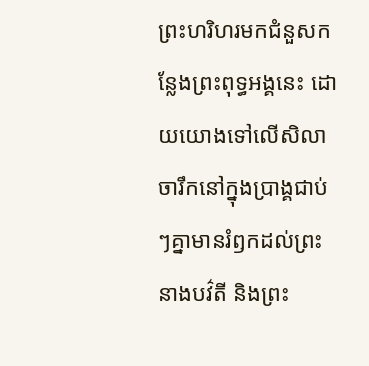ព្រះហរិហរមកជំនួសកន្លែងព្រះពុទ្ធអង្គនេះ ដោយយោងទៅលើសិលាចារឹកនៅក្នុងប្រាង្គជាប់ៗគ្នាមានរំឭកដល់ព្រះនាងបវ៌តី និងព្រះ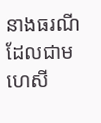នាងធរណី ដែលជាមហេសី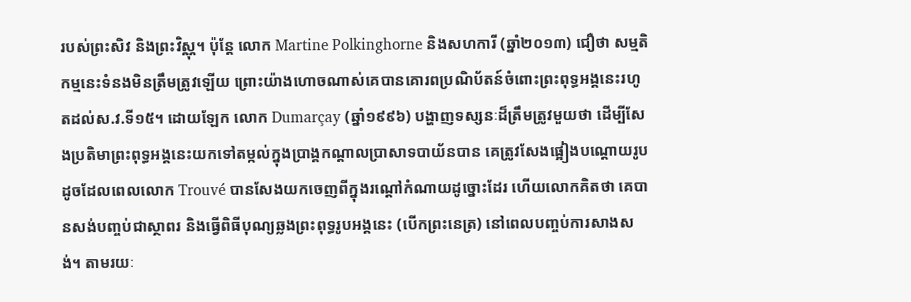របស់ព្រះសិវ និងព្រះវិស្ណុ។ ប៉ុន្តែ លោក Martine Polkinghorne និងសហការី (ឆ្នាំ២០១៣) ជឿថា សម្មតិកម្មនេះទំនងមិនត្រឹមត្រូវឡើយ ព្រោះយ៉ាងហោចណាស់គេបានគោរពប្រណិប័តន៍ចំពោះព្រះពុទ្ធអង្គនេះរហូតដល់ស.វ.ទី១៥។ ដោយឡែក លោក Dumarçay (ឆ្នាំ១៩៩៦) បង្ហាញទស្សនៈដ៏ត្រឹមត្រូវមួយថា ដើម្បីសែងប្រតិមាព្រះពុទ្ធអង្គនេះយកទៅតម្កល់ក្នុងប្រាង្គកណ្តាលប្រាសាទបាយ័នបាន គេត្រូវសែងផ្អៀងបណ្តោយរូប ដូចដែលពេលលោក Trouvé បានសែងយកចេញពីក្នុងរណ្តៅកំណាយដូច្នោះដែរ ហើយលោកគិតថា គេបានសង់បញ្ចប់ជាស្ថាពរ និងធ្វើពិធីបុណ្យឆ្លងព្រះពុទ្ធរូបអង្គនេះ (បើកព្រះនេត្រ) នៅពេលបញ្ចប់ការសាងសង់។ តាមរយៈ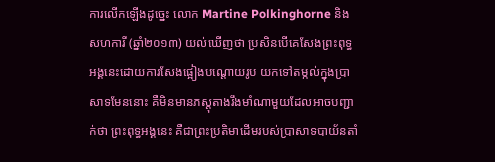ការលើកឡើងដូច្នេះ លោក Martine Polkinghorne និងសហការី (ឆ្នាំ២០១៣) យល់ឃើញថា ប្រសិនបើគេសែងព្រះពុទ្ធអង្គនេះដោយការសែងផ្អៀងបណ្តោយរូប យកទៅតម្កល់ក្នុងប្រាសាទមែននោះ គឺមិនមានភស្តុតាងរឹងមាំណាមួយដែលអាចបញ្ជាក់ថា ព្រះពុទ្ធអង្គនេះ គឺជាព្រះប្រតិមាដើមរបស់ប្រាសាទបាយ័នតាំ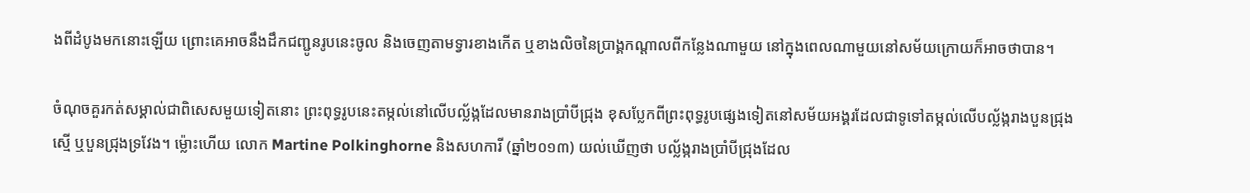ងពីដំបូងមកនោះឡើយ ព្រោះគេអាចនឹងដឹកជញ្ជូនរូបនេះចូល និងចេញតាមទ្វារខាងកើត ឬខាងលិចនៃប្រាង្គកណ្តាលពីកន្លែងណាមួយ នៅក្នុងពេលណាមួយនៅសម័យក្រោយក៏អាចថាបាន។

ចំណុចគួរកត់សម្គាល់ជាពិសេសមួយទៀតនោះ ព្រះពុទ្ធរូបនេះតម្កល់នៅលើបល្ល័ង្កដែលមានរាងប្រាំបីជ្រុង ខុសប្លែកពីព្រះពុទ្ធរូបផ្សេងទៀតនៅសម័យអង្គរដែលជាទូទៅតម្កល់លើបល្ល័ង្ករាងបួនជ្រុងស្មើ ឬបួនជ្រុងទ្រវែង។ ម្ល៉ោះហើយ លោក Martine Polkinghorne និងសហការី (ឆ្នាំ២០១៣) យល់ឃើញថា បល្ល័ង្ករាងប្រាំបីជ្រុងដែល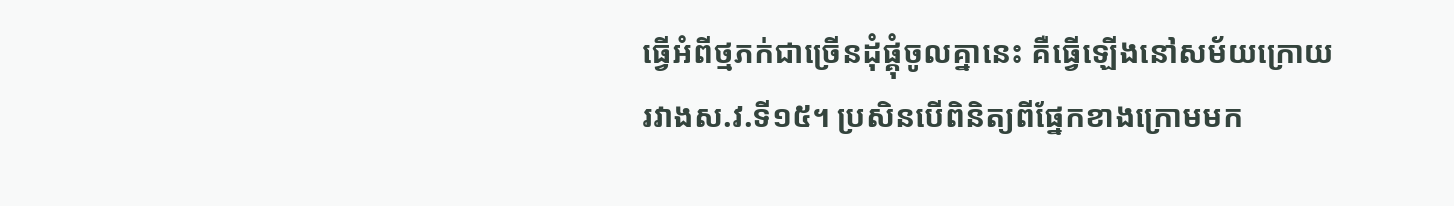ធ្វើអំពីថ្មភក់ជាច្រើនដុំផ្គុំចូលគ្នានេះ គឺធ្វើឡើងនៅសម័យក្រោយ រវាងស.វ.ទី១៥។ ប្រសិនបើពិនិត្យពីផ្នែកខាងក្រោមមក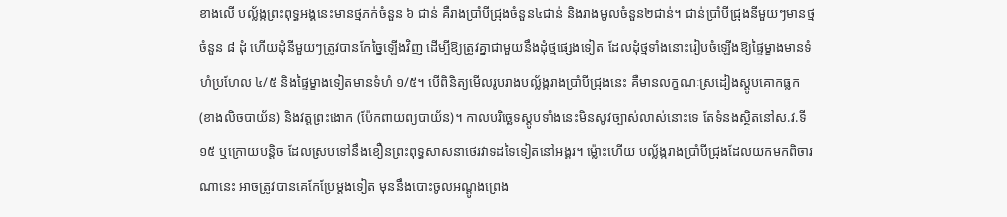ខាងលើ បល្ល័ង្កព្រះពុទ្ធអង្គនេះមានថ្មភក់ចំនួន ៦ ជាន់ គឺរាងប្រាំបីជ្រុងចំនួន៤ជាន់ និងរាងមូលចំនួន២ជាន់។ ជាន់ប្រាំបីជ្រុងនីមួយៗមានថ្មចំនួន ៨ ដុំ ហើយដុំនីមួយៗត្រូវបានកែច្នៃឡើងវិញ ដើម្បីឱ្យត្រូវគ្នាជាមួយនឹងដុំថ្មផ្សេងទៀត ដែលដុំថ្មទាំងនោះរៀបចំឡើងឱ្យផ្ទៃម្ខាងមានទំហំប្រហែល ៤/៥ និងផ្ទៃម្ខាងទៀតមានទំហំ ១/៥។ បើពិនិត្យមើលរូបរាងបល្ល័ង្ករាងប្រាំបីជ្រុងនេះ គឺមានលក្ខណៈស្រដៀងស្តូបគោកធ្លក (ខាងលិចបាយ័ន) និងវត្តព្រះងោក (ប៉ែកពាយព្យបាយ័ន)។ កាលបរិច្ឆេទស្តូបទាំងនេះមិនសូវច្បាស់លាស់នោះទេ តែទំនងស្ថិតនៅស.វ.ទី១៥ ឬក្រោយបន្តិច ដែលស្របទៅនឹងខឿនព្រះពុទ្ធសាសនាថេរវាទដទៃទៀតនៅអង្គរ។ ម្ល៉ោះហើយ បល្ល័ង្ករាងប្រាំបីជ្រុងដែលយកមកពិចារណានេះ អាចត្រូវបានគេកែប្រែម្តងទៀត មុននឹងបោះចូលអណ្តូងព្រេង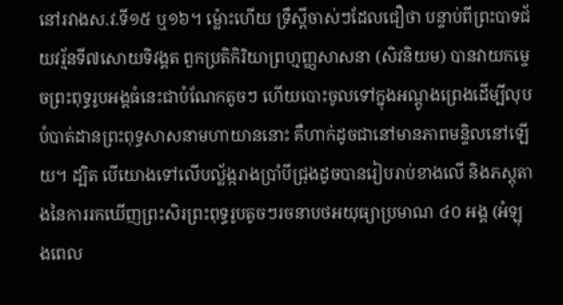នៅរវាងស.វ.ទី១៥ ឬ១៦។ ម្ល៉ោះហើយ ទ្រឹស្តីចាស់ៗដែលជឿថា បន្ទាប់ពីព្រះបាទជ័យវរ្ម័នទី៧សោយទិវង្គត ពួកប្រតិកិរិយាព្រហ្មញ្ញសាសនា (សិវនិយម) បានវាយកម្ទេចព្រះពុទ្ធរូបអង្គធំនេះជាបំណែកតូចៗ ហើយបោះចូលទៅក្នុងអណ្តូងព្រេងដើម្បីលុបបំបាត់ដានព្រះពុទ្ធសាសនាមហាយាននោះ គឺហាក់ដូចជានៅមានភាពមន្ទិលនៅឡើយ។ ដ្បិត បើយោងទៅលើបល្ល័ង្ករាងប្រាំបីជ្រុងដូចបានរៀបរាប់ខាងលើ និងភស្តុតាងនៃការរកឃើញព្រះសិរព្រះពុទ្ធរូបតូចៗរចនាបថអយុធ្យាប្រមាណ ៤០ អង្គ (អំឡុងពេល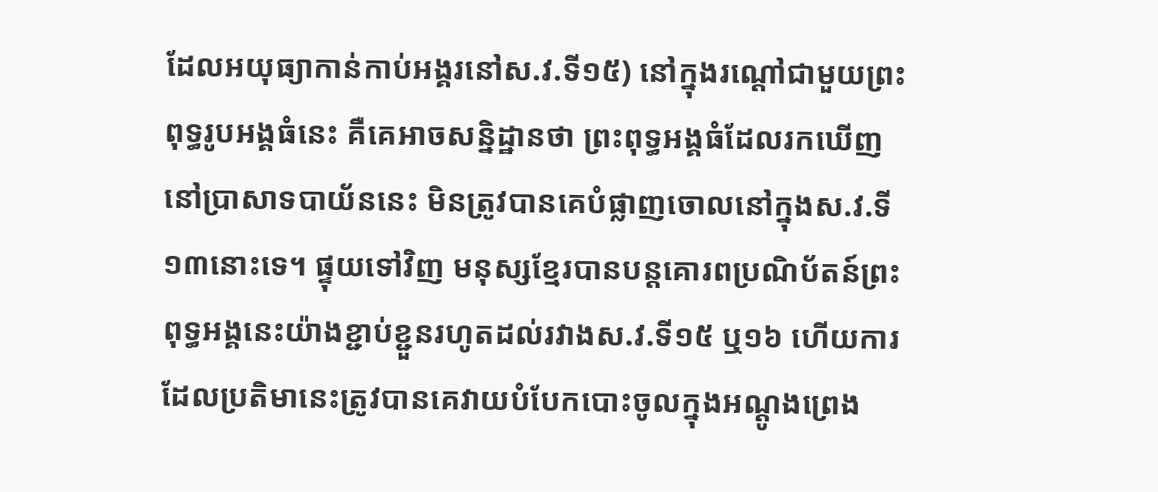ដែលអយុធ្យាកាន់កាប់អង្គរនៅស.វ.ទី១៥) នៅក្នុងរណ្តៅជាមួយព្រះពុទ្ធរូបអង្គធំនេះ គឺគេអាចសន្និដ្ឋានថា ព្រះពុទ្ធអង្គធំដែលរកឃើញនៅប្រាសាទបាយ័ននេះ មិនត្រូវបានគេបំផ្លាញចោលនៅក្នុងស.វ.ទី១៣នោះទេ។ ផ្ទុយទៅវិញ មនុស្សខ្មែរបានបន្តគោរពប្រណិប័តន៍ព្រះពុទ្ធអង្គនេះយ៉ាងខ្ជាប់ខ្ជួនរហូតដល់រវាងស.វ.ទី១៥ ឬ១៦ ហើយការដែលប្រតិមានេះត្រូវបានគេវាយបំបែកបោះចូលក្នុងអណ្តូងព្រេង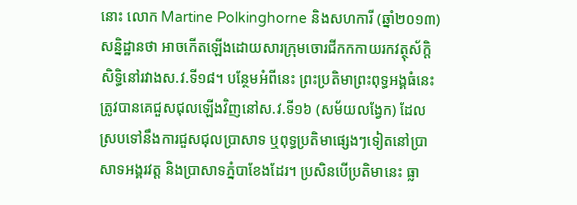នោះ លោក Martine Polkinghorne និងសហការី (ឆ្នាំ២០១៣) សន្និដ្ឋានថា អាចកើតឡើងដោយសារក្រុមចោរជីកកកាយរកវត្ថុស័ក្តិសិទ្ធិនៅរវាងស.វ.ទី១៨។ បន្ថែមអំពីនេះ ព្រះប្រតិមាព្រះពុទ្ធអង្គធំនេះ ត្រូវបានគេជួសជុលឡើងវិញនៅស.វ.ទី១៦ (សម័យលង្វែក) ដែលស្របទៅនឹងការជួសជុលប្រាសាទ ឬពុទ្ធប្រតិមាផ្សេងៗទៀតនៅប្រាសាទអង្គរវត្ត និងប្រាសាទភ្នំបាខែងដែរ។ ប្រសិនបើប្រតិមានេះ ធ្លា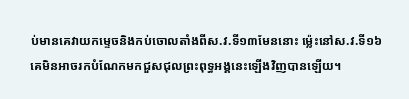ប់មានគេវាយកម្ទេចនិងកប់ចោលតាំងពីស.វ.ទី១៣មែននោះ ម្ល៉េះនៅស.វ.ទី១៦ គេមិនអាចរកបំណែកមកជួសជុលព្រះពុទ្ធអង្គនេះឡើងវិញបានឡើយ។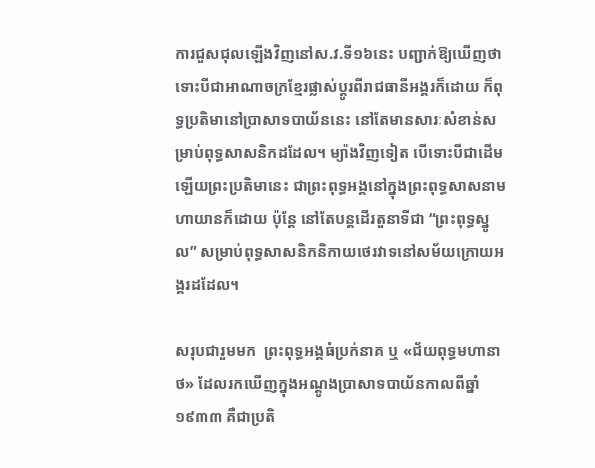ការជួសជុលឡើងវិញនៅស.វ.ទី១៦នេះ បញ្ជាក់ឱ្យឃើញថា ទោះបីជាអាណាចក្រខ្មែរផ្លាស់ប្តូរពីរាជធានីអង្គរក៏ដោយ ក៏ពុទ្ធប្រតិមានៅប្រាសាទបាយ័ននេះ នៅតែមានសារៈសំខាន់សម្រាប់ពុទ្ធសាសនិកដដែល។ ម្យ៉ាងវិញទៀត បើទោះបីជាដើមឡើយព្រះប្រតិមានេះ ជាព្រះពុទ្ធអង្គនៅក្នុងព្រះពុទ្ធសាសនាមហាយានក៏ដោយ ប៉ុន្តែ នៅតែបន្តដើរតួនាទីជា “ព្រះពុទ្ធស្នូល” សម្រាប់ពុទ្ធសាសនិកនិកាយថេរវាទនៅសម័យក្រោយអង្គរដដែល។

សរុបជារួមមក  ព្រះពុទ្ធអង្គធំប្រក់នាគ ឬ «ជ័យពុទ្ធមហានាថ» ដែលរកឃើញក្នុងអណ្តូងប្រាសាទបាយ័នកាលពីឆ្នាំ១៩៣៣ គឺជាប្រតិ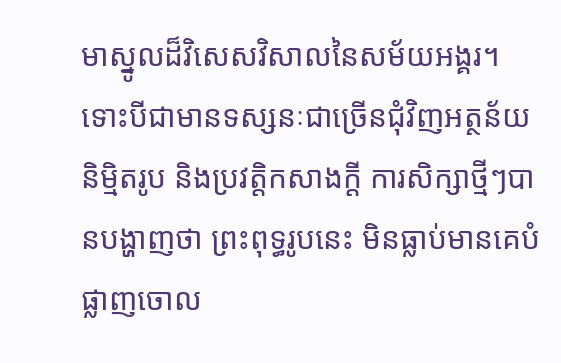មាស្នូលដ៏វិសេសវិសាលនៃសម័យអង្គរ។ ទោះបីជាមានទស្សនៈជាច្រើនជុំវិញអត្ថន័យនិម្មិតរូប និងប្រវត្តិកសាងក្តី ការសិក្សាថ្មីៗបានបង្ហាញថា ព្រះពុទ្ធរូបនេះ មិនធ្លាប់មានគេបំផ្លាញចោល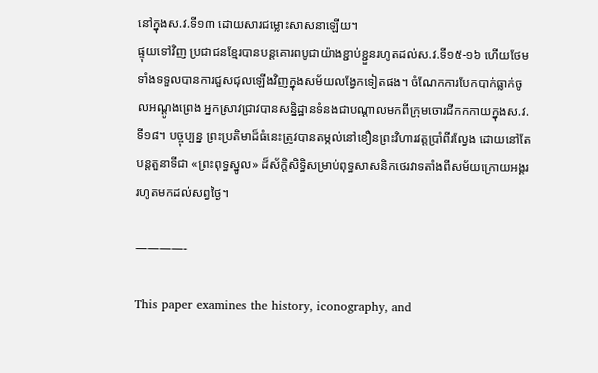នៅក្នុងស.វ.ទី១៣ ដោយសារជម្លោះសាសនាឡើយ។
ផ្ទុយទៅវិញ ប្រជាជនខ្មែរបានបន្តគោរពបូជាយ៉ាងខ្ជាប់ខ្ជួនរហូតដល់ស.វ.ទី១៥-១៦ ហើយថែមទាំងទទួលបានការជួសជុលឡើងវិញក្នុងសម័យលង្វែកទៀតផង។ ចំណែកការបែកបាក់ធ្លាក់ចូលអណ្តូងព្រេង អ្នកស្រាវជ្រាវបានសន្និដ្ឋានទំនងជាបណ្តាលមកពីក្រុមចោរជីកកកាយក្នុងស.វ.ទី១៨។ បច្ចុប្បន្ន ព្រះប្រតិមាដ៏ធំនេះត្រូវបានតម្កល់នៅខឿនព្រះវិហារវត្តប្រាំពីរល្វែង ដោយនៅតែបន្តតួនាទីជា «ព្រះពុទ្ធស្នូល» ដ៏ស័ក្តិសិទ្ធិសម្រាប់ពុទ្ធសាសនិកថេរវាទតាំងពីសម័យក្រោយអង្គររហូតមកដល់សព្វថ្ងៃ។

————-

This paper examines the history, iconography, and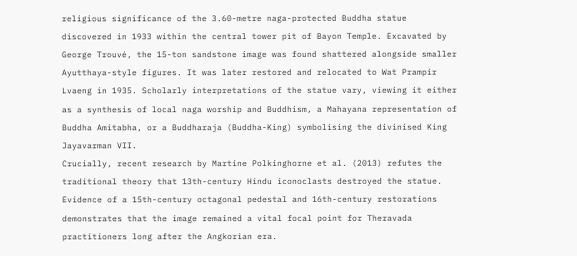religious significance of the 3.60-metre naga-protected Buddha statue discovered in 1933 within the central tower pit of Bayon Temple. Excavated by George Trouvé, the 15-ton sandstone image was found shattered alongside smaller Ayutthaya-style figures. It was later restored and relocated to Wat Prampir Lvaeng in 1935. Scholarly interpretations of the statue vary, viewing it either as a synthesis of local naga worship and Buddhism, a Mahayana representation of Buddha Amitabha, or a Buddharaja (Buddha-King) symbolising the divinised King Jayavarman VII.
Crucially, recent research by Martine Polkinghorne et al. (2013) refutes the traditional theory that 13th-century Hindu iconoclasts destroyed the statue. Evidence of a 15th-century octagonal pedestal and 16th-century restorations demonstrates that the image remained a vital focal point for Theravada practitioners long after the Angkorian era.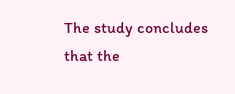The study concludes that the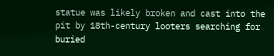statue was likely broken and cast into the pit by 18th-century looters searching for buried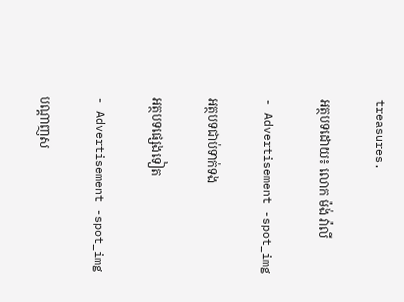treasures.

អត្ថបទដោយ៖ លោក ម៉ង់ វ៉ាលី

- Advertisement -spot_img

អត្ថបទជាប់ទាក់ទង

អត្ថបទផ្សេងទៀត

- Advertisement -spot_img

បណ្ដាញស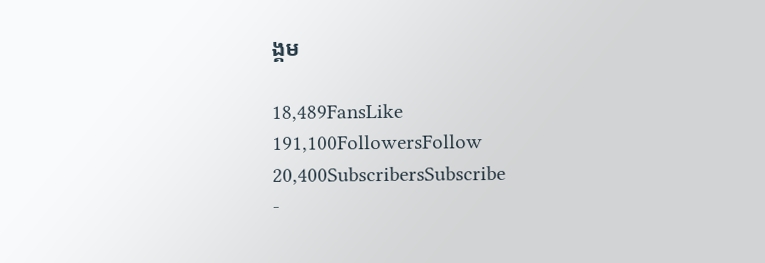ង្គម

18,489FansLike
191,100FollowersFollow
20,400SubscribersSubscribe
-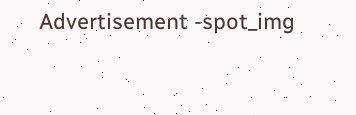Advertisement -spot_img